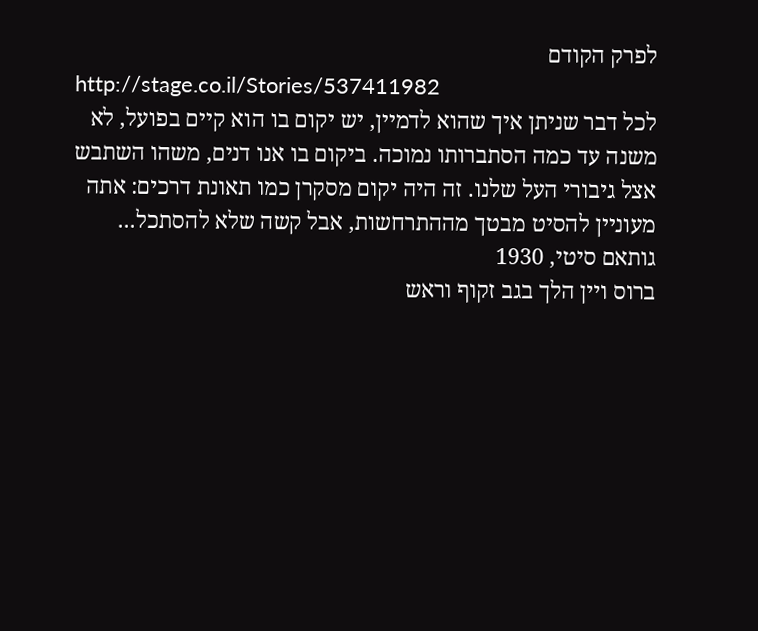לפרק הקודם
http://stage.co.il/Stories/537411982
לכל דבר שניתן איך שהוא לדמיין, יש יקום בו הוא קיים בפועל, לא
משנה עד כמה הסתברותו נמוכה. ביקום בו אנו דנים, משהו השתבש
אצל גיבורי העל שלנו. זה היה יקום מסקרן כמו תאונת דרכים: אתה
מעוניין להסיט מבטך מההתרחשות, אבל קשה שלא להסתכל...
גותאם סיטי, 1930
ברוס ויין הלך בגב זקוף וראש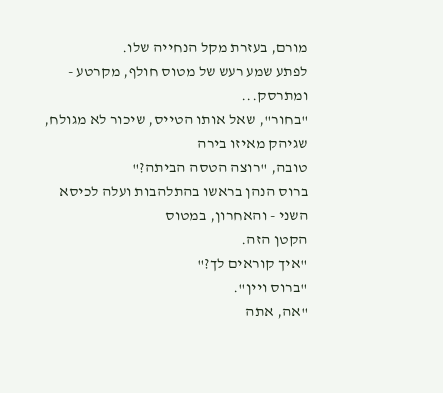מורם, בעזרת מקל הנחייה שלו.
לפתע שמע רעש של מטוס חולף, מקרטע - ומתרסק...
"בחור", שאל אותו הטייס, שיכור לא מגולח, שגיהק מאיזו בירה
טובה, "רוצה הטסה הביתה?"
ברוס הנהן בראשו בהתלהבות ועלה לכיסא השני - והאחרון, במטוס
הקטן הזה.
"איך קוראים לך?"
"ברוס ויין".
"אה, אתה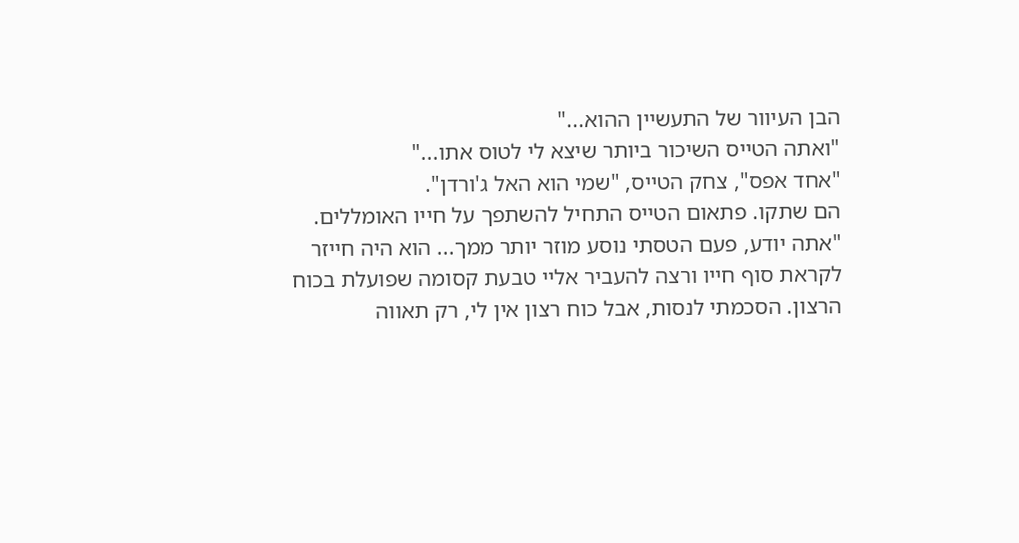הבן העיוור של התעשיין ההוא..."
"ואתה הטייס השיכור ביותר שיצא לי לטוס אתו..."
"אחד אפס", צחק הטייס, "שמי הוא האל ג'ורדן".
הם שתקו. פתאום הטייס התחיל להשתפך על חייו האומללים.
"אתה יודע, פעם הטסתי נוסע מוזר יותר ממך... הוא היה חייזר
לקראת סוף חייו ורצה להעביר אליי טבעת קסומה שפועלת בכוח
הרצון. הסכמתי לנסות, אבל כוח רצון אין לי, רק תאווה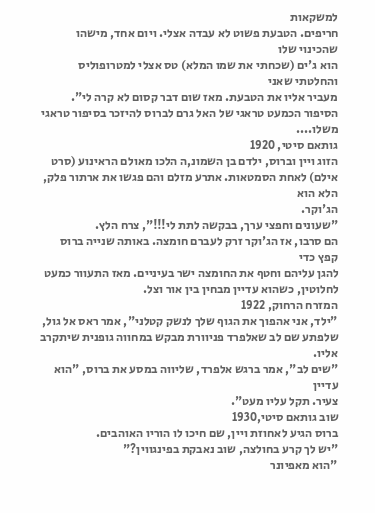למשקאות
חריפים. הטבעת פשוט לא עבדה אצלי. ויום אחד, מישהו שהכינוי שלו
הוא ג'ים (שכחתי את שמו המלא) טס אצלי למטרופוליס והחלטתי שאני
מעביר אליו את הטבעת. מאז שום דבר קסום לא קרה לי".
הסיפור הכמעט טראגי של האל גרם לברוס להיזכר בסיפור טראגי
משלו....
גותאם סיטי, 1920
הזוג ויין וברוס, ילדם בן השמונ,ה הלכו מאולם הראינוע (סרט
אילם) לאחת הסמטאות. אתרע מזלם והם פגשו את ארתור פלק, הלא הוא
הג'וקר.
"שעונים וחפצי ערך, בבקשה לתת לי!!!", צרח הלץ.
הם סרבו, אז הג'וקר זרק לעברם חומצה. באותה שנייה ברוס קפץ כדי
להגן עליהם וחטף את החומצה ישר בעיניים. מאז התעוור כמעט
לחלוטין, כשהוא עדיין מבחין בין אור וצל.
המזרח הרחוק, 1922
"ילד, אני אהפוך את הגוף שלך לנשק קטלני", אמר ראס אל גול,
שלפתע שם לב שאלפרד פניוורת מבקש במחווה גופנית שיתקרב אליו.
"שים לב", אמר ברגש אלפרד, שליווה במסע את ברוס, "הוא עדיין
צעיר. תקל עליו מעט".
שוב גותאם סיטי,1930
ברוס הגיע לאחוזת ויין, שם חיכו לו הוריו האוהבים.
"יש לך קרע בחולצה, שוב נאבקת בפינגווין?"
"הוא מאפיונר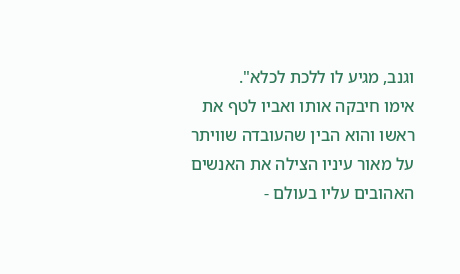וגנב, מגיע לו ללכת לכלא".
אימו חיבקה אותו ואביו לטף את ראשו והוא הבין שהעובדה שוויתר
על מאור עיניו הצילה את האנשים האהובים עליו בעולם -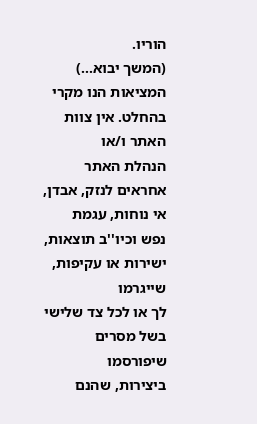הוריו.
(המשך יבוא...)
המציאות הנו מקרי בהחלט. אין צוות האתר ו/או
הנהלת האתר אחראים לנזק, אבדן, אי נוחות, עגמת
נפש וכיו''ב תוצאות, ישירות או עקיפות, שייגרמו
לך או לכל צד שלישי בשל מסרים שיפורסמו
ביצירות, שהנם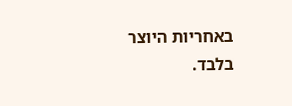באחריות היוצר בלבד.